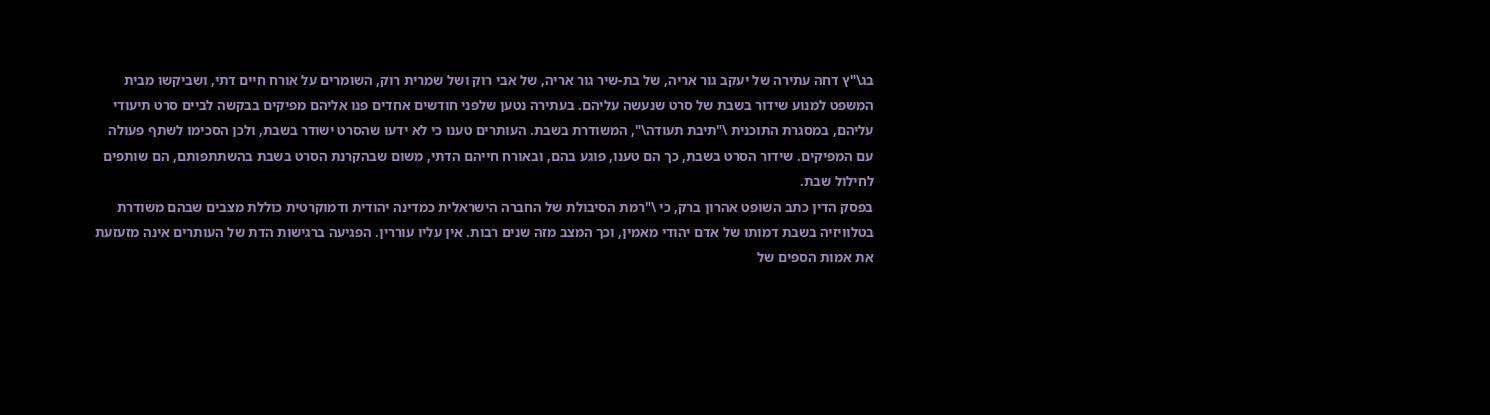בג\"ץ דחה עתירה של יעקב גור אריה, של בת-שיר גור אריה, של אבי רוק ושל שמרית רוק, השומרים על אורח חיים דתי, ושביקשו מבית המשפט למנוע שידור בשבת של סרט שנעשה עליהם. בעתירה נטען שלפני חודשים אחדים פנו אליהם מפיקים בבקשה לביים סרט תיעודי עליהם, במסגרת התוכנית \"תיבת תעודה\", המשודרת בשבת. העותרים טענו כי לא ידעו שהסרט ישודר בשבת, ולכן הסכימו לשתף פעולה עם המפיקים. שידור הסרט בשבת, כך הם טענו, פוגע בהם, ובאורח חייהם הדתי, משום שבהקרנת הסרט בשבת בהשתתפותם, הם שותפים לחילול שבת.
בפסק הדין כתב השופט אהרון ברק, כי \"רמת הסיבולת של החברה הישראלית כמדינה יהודית ודמוקרטית כוללת מצבים שבהם משודרת בטלוויזיה בשבת דמותו של אדם יהודי מאמין, וכך המצב מזה שנים רבות. אין עליו עוררין. הפגיעה ברגישות הדת של העותרים אינה מזעזעת את אמות הספים של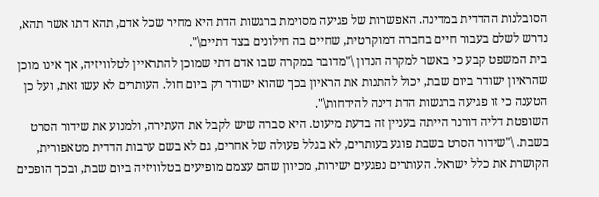הסובלנות ההדדית במדינה. האפשרות של פגיעה מסוימת ברגשות הדת היא מחיר שכל אדם, תהא דתו אשר תהא, נדרש לשלם בעבור חיים בחברה דמוקרטית, שחיים בה חילונים בצד דתיים\".
בית המשפט קבע כי באשר למקרה הנדון \"מדובר במקרה שבו אדם דתי שמוכן להתראיין לטלוויזיה, אך אינו מוכן שהראיון ישודר ביום שבת, יכול להתנות את הראיון בכך שהוא ישודר רק ביום חול. העותרים לא עשו זאת, ועל כן הטענה כי זו פגיעה ברגשות הדת דינה להידחות\".
השופטת דליה דורנר הייתה בעניין זה בדעת מיעוט. היא סברה שיש לקבל את העתירה, ולמנוע את שידור הסרט בשבת. \"שידור הסרט בשבת פוגע בעותרים, לא בגלל פעולה של אחרים, גם לא בשם ערבות הדדית מטאפורית, הקושרת את כלל ישראל. העותרים נפגעים ישירות, מכיוון שהם עצמם מופיעים בטלוויזיה ביום שבת, ובכך הופכים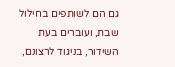גם הם לשותפים בחילול שבת, ועוברים בעת השידור, בניגוד לרצונם,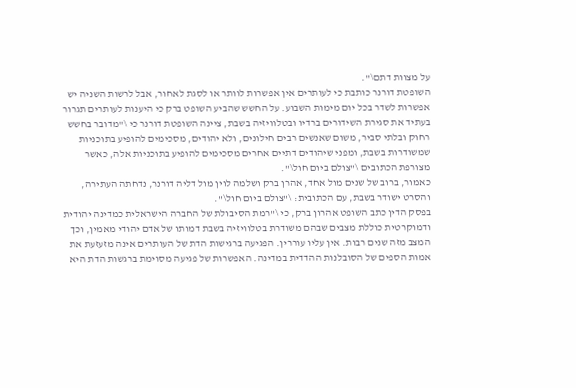על מצוות דתם\".
השופטת דורנר כותבת כי לעותרים אין אפשרות לוותר או לסגת לאחור, אבל לרשות השניה יש אפשרות לשדר בכל יום מימות השבוע. על החשש שהביע השופט ברק כי היענות לעותרים תגרור בעתיד את סגירת השידורים ברדיו ובטלוויזיה בשבת, ציינה השופטת דורנר כי \"מדובר בחשש רחוק ובלתי סביר, משום שאנשים רבים חילונים, ולא יהודים, מסכימים להופיע בתוכניות שמשודרות בשבת, ומפני שיהודים דתיים אחרים מסכימים להופיע בתוכניות אלה, כאשר מצורפת הכתובים \"צולם ביום חול\".
כאמור, ברוב של שנים מול אחד, אהרן ברק ושלמה לוין מול דליה דורנר, נדחתה העתירה, והסרט ישודר בשבת, עם הכתובית: \"צולם ביום חול\".
בפסק הדין כתב השופט אהרון ברק, כי \"רמת הסיבולת של החברה הישראלית כמדינה יהודית ודמוקרטית כוללת מצבים שבהם משודרת בטלוויזיה בשבת דמותו של אדם יהודי מאמין, וכך המצב מזה שנים רבות. אין עליו עוררין. הפגיעה ברגישות הדת של העותרים אינה מזעזעת את אמות הספים של הסובלנות ההדדית במדינה. האפשרות של פגיעה מסוימת ברגשות הדת היא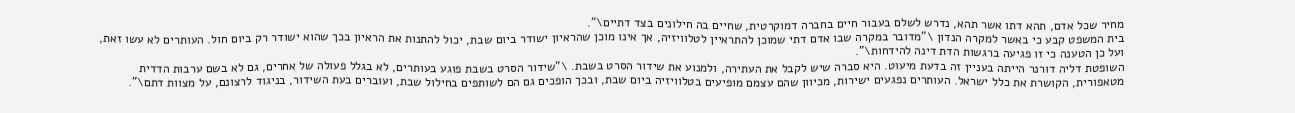מחיר שכל אדם, תהא דתו אשר תהא, נדרש לשלם בעבור חיים בחברה דמוקרטית, שחיים בה חילונים בצד דתיים\".
בית המשפט קבע כי באשר למקרה הנדון \"מדובר במקרה שבו אדם דתי שמוכן להתראיין לטלוויזיה, אך אינו מוכן שהראיון ישודר ביום שבת, יכול להתנות את הראיון בכך שהוא ישודר רק ביום חול. העותרים לא עשו זאת, ועל כן הטענה כי זו פגיעה ברגשות הדת דינה להידחות\".
השופטת דליה דורנר הייתה בעניין זה בדעת מיעוט. היא סברה שיש לקבל את העתירה, ולמנוע את שידור הסרט בשבת. \"שידור הסרט בשבת פוגע בעותרים, לא בגלל פעולה של אחרים, גם לא בשם ערבות הדדית מטאפורית, הקושרת את כלל ישראל. העותרים נפגעים ישירות, מכיוון שהם עצמם מופיעים בטלוויזיה ביום שבת, ובכך הופכים גם הם לשותפים בחילול שבת, ועוברים בעת השידור, בניגוד לרצונם, על מצוות דתם\".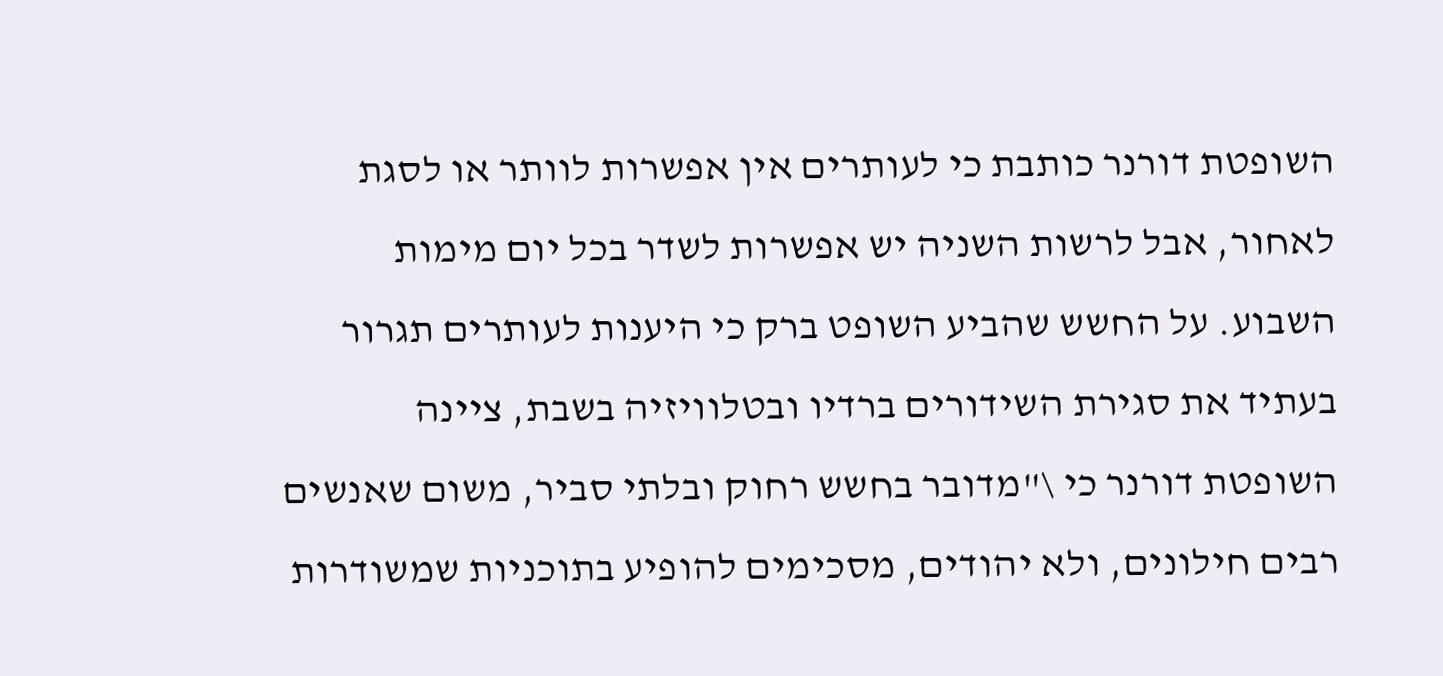השופטת דורנר כותבת כי לעותרים אין אפשרות לוותר או לסגת לאחור, אבל לרשות השניה יש אפשרות לשדר בכל יום מימות השבוע. על החשש שהביע השופט ברק כי היענות לעותרים תגרור בעתיד את סגירת השידורים ברדיו ובטלוויזיה בשבת, ציינה השופטת דורנר כי \"מדובר בחשש רחוק ובלתי סביר, משום שאנשים רבים חילונים, ולא יהודים, מסכימים להופיע בתוכניות שמשודרות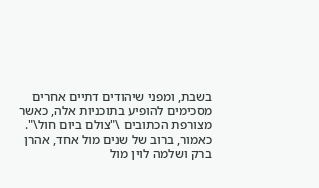בשבת, ומפני שיהודים דתיים אחרים מסכימים להופיע בתוכניות אלה, כאשר מצורפת הכתובים \"צולם ביום חול\".
כאמור, ברוב של שנים מול אחד, אהרן ברק ושלמה לוין מול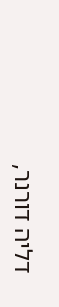דליה דורנר,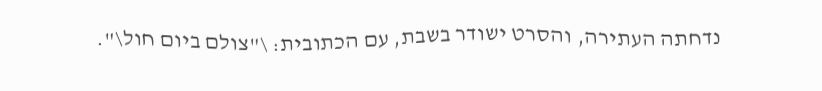נדחתה העתירה, והסרט ישודר בשבת, עם הכתובית: \"צולם ביום חול\".